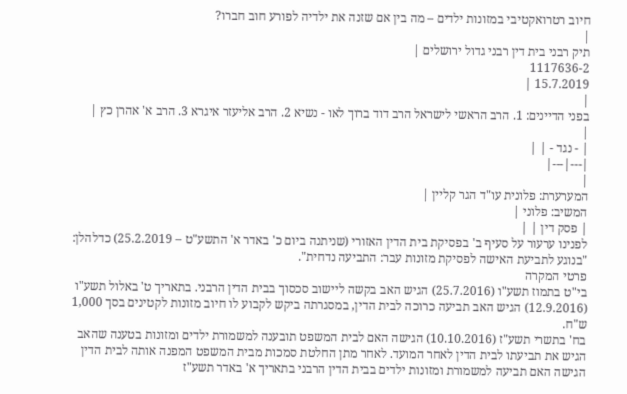חיוב רטרואקטיבי במזונות ילדים – מה בין אם שזנה את ילדיה לפורע חוב חברו?
|
תיק רבני בית דין רבני גדול ירושלים |
1117636-2
15.7.2019 |
|
בפני הדיינים: 1. הרב הראשי לישראל הרב דוד ברוך לאו - נשיא 2. הרב אליעזר איגרא 3. הרב א' אהרן כץ |
|
| - נגד - | |
|---|---|
|
המערערת: פלונית עו"ד הגר קליין |
המשיב: פלוני |
| פסק דין | |
לפנינו ערעור על סעיף ב' בפסיקת בית הדין האזורי (שניתנה ביום כ' באדר א' התשע"ט – 25.2.2019) כדלהלן: "בנוגע לתביעת האישה לפסיקת מזונות עבר: התביעה נדחית".
פרטי המקרה
בי"ט בתמוז תשע"ו (25.7.2016) הגיש האב בקשה ליישוב סכסוך בבית הדין הרבני. בתאריך ט' באלול תשע"ו (12.9.2016) הגיש האב תביעה כרוכה לבית הדין, במסגרתה ביקש לקבוע לו חיוב מזונות לקטינים בסך 1,000 ש"ח.
בח' בתשרי תשע"ז (10.10.2016) הגישה האם לבית המשפט תובענה למשמורת ילדים ומזונות בטענה שהאב הגיש את תביעתו לבית הדין לאחר המועד. לאחר מתן החלטת סמכות מבית המשפט המפנה אותה לבית הדין הגישה האם תביעה למשמורת ומזונות ילדים בבית הדין הרבני בתאריך א' באדר תשע"ז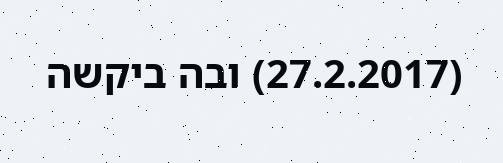(27.2.2017) ובה ביקשה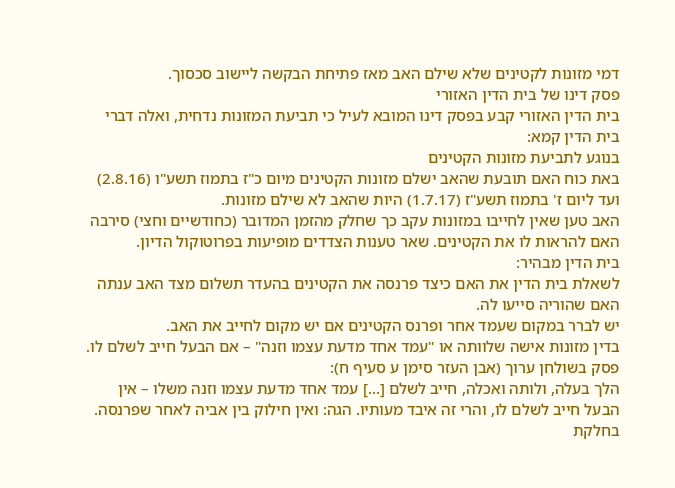דמי מזונות לקטינים שלא שילם האב מאז פתיחת הבקשה ליישוב סכסוך.
פסק דינו של בית הדין האזורי
בית הדין האזורי קבע בפסק דינו המובא לעיל כי תביעת המזונות נדחית, ואלה דברי בית הדין קמא:
בנוגע לתביעת מזונות הקטינים
באת כוח האם תובעת שהאב ישלם מזונות הקטינים מיום כ"ז בתמוז תשע"ו (2.8.16) ועד ליום ז' בתמוז תשע"ז (1.7.17) היות שהאב לא שילם מזונות.
האב טען שאין לחייבו במזונות עקב כך שחלק מהזמן המדובר (כחודשיים וחצי) סירבה האם להראות לו את הקטינים. שאר טענות הצדדים מופיעות בפרוטוקול הדיון.
בית הדין מבהיר:
לשאלת בית הדין את האם כיצד פרנסה את הקטינים בהעדר תשלום מצד האב ענתה האם שהוריה סייעו לה.
יש לברר במקום שעמד אחר ופרנס הקטינים אם יש מקום לחייב את האב.
בדין מזונות אישה שלוותה או "עמד אחד מדעת עצמו וזנה" – אם הבעל חייב לשלם לו. פסק בשולחן ערוך (אבן העזר סימן ע סעיף ח):
הלך בעלה, ולותה ואכלה, חייב לשלם [...] עמד אחד מדעת עצמו וזנה משלו – אין הבעל חייב לשלם לו, והרי זה איבד מעותיו. הגה: ואין חילוק בין אביה לאחר שפרנסה.
בחלקת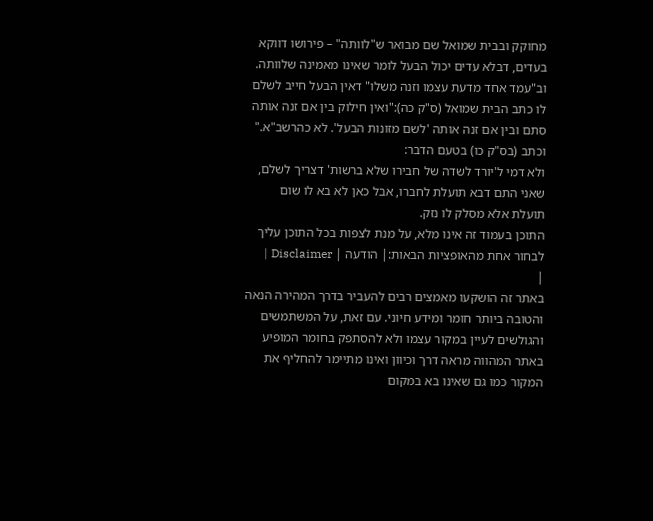מחוקק ובבית שמואל שם מבואר ש"לוותה" – פירושו דווקא בעדים, דבלא עדים יכול הבעל לומר שאינו מאמינה שלוותה.
וב"עמד אחד מדעת עצמו וזנה משלו" דאין הבעל חייב לשלם לו כתב הבית שמואל (ס"ק כה):"ואין חילוק בין אם זנה אותה סתם ובין אם זנה אותה 'לשם מזונות הבעל'. לא כהרשב"א."
וכתב (בס"ק כו) בטעם הדבר:
ולא דמי ל'יורד לשדה של חבירו שלא ברשות' דצריך לשלם, שאני התם דבא תועלת לחברו, אבל כאן לא בא לו שום תועלת אלא מסלק לו נזק.
התוכן בעמוד זה אינו מלא, על מנת לצפות בכל התוכן עליך לבחור אחת מהאופציות הבאות:| הודעה | Disclaimer |
|
באתר זה הושקעו מאמצים רבים להעביר בדרך המהירה הנאה והטובה ביותר חומר ומידע חיוני. עם זאת, על המשתמשים והגולשים לעיין במקור עצמו ולא להסתפק בחומר המופיע באתר המהווה מראה דרך וכיוון ואינו מתיימר להחליף את המקור כמו גם שאינו בא במקום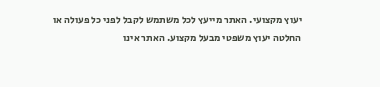יעוץ מקצועי. האתר מייעץ לכל משתמש לקבל לפני כל פעולה או החלטה יעוץ משפטי מבעל מקצוע. האתר אינו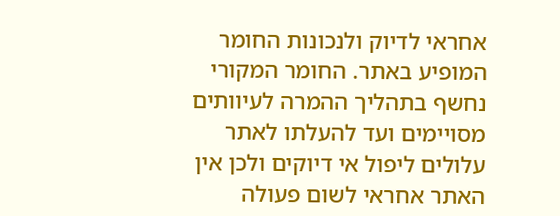אחראי לדיוק ולנכונות החומר המופיע באתר. החומר המקורי נחשף בתהליך ההמרה לעיוותים מסויימים ועד להעלתו לאתר עלולים ליפול אי דיוקים ולכן אין האתר אחראי לשום פעולה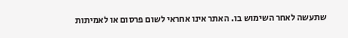שתעשה לאחר השימוש בו. האתר אינו אחראי לשום פרסום או לאמיתות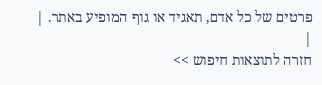פרטים של כל אדם, תאגיד או גוף המופיע באתר. |
|
חזרה לתוצאות חיפוש >>